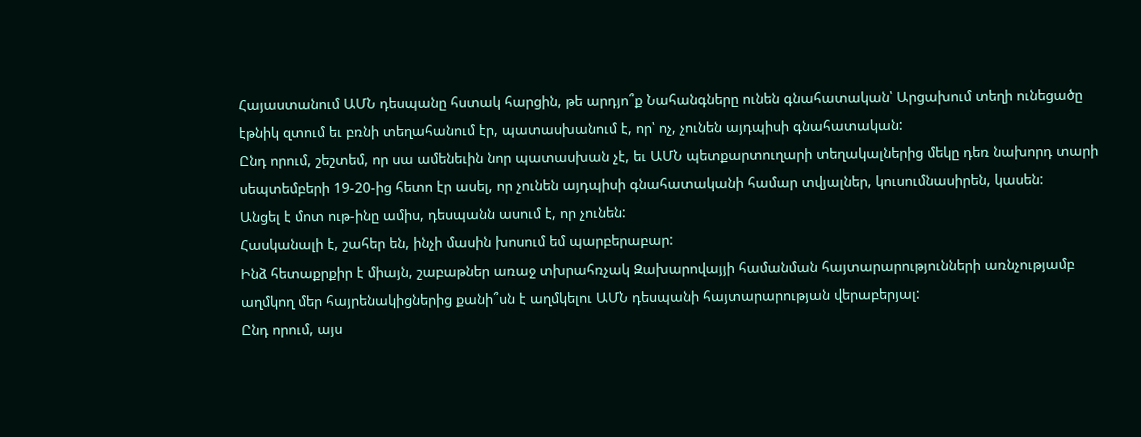Հայաստանում ԱՄՆ դեսպանը հստակ հարցին, թե արդյո՞ք Նահանգները ունեն գնահատական՝ Արցախում տեղի ունեցածը էթնիկ զտում եւ բռնի տեղահանում էր, պատասխանում է, որ՝ ոչ, չունեն այդպիսի գնահատական:
Ընդ որում, շեշտեմ, որ սա ամենեւին նոր պատասխան չէ, եւ ԱՄՆ պետքարտուղարի տեղակալներից մեկը դեռ նախորդ տարի սեպտեմբերի 19-20-ից հետո էր ասել, որ չունեն այդպիսի գնահատականի համար տվյալներ, կուսումնասիրեն, կասեն:
Անցել է մոտ ութ-ինը ամիս, դեսպանն ասում է, որ չունեն:
Հասկանալի է, շահեր են, ինչի մասին խոսում եմ պարբերաբար:
Ինձ հետաքրքիր է միայն, շաբաթներ առաջ տխրահռչակ Զախարովայյի համանման հայտարարությունների առնչությամբ աղմկող մեր հայրենակիցներից քանի՞սն է աղմկելու ԱՄՆ դեսպանի հայտարարության վերաբերյալ:
Ընդ որում, այս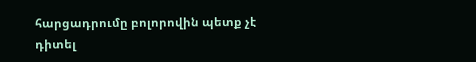հարցադրումը բոլորովին պետք չէ դիտել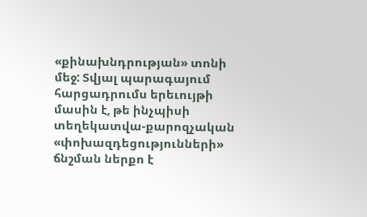«քինախնդրության» տոնի մեջ: Տվյալ պարագայում հարցադրումս երեւույթի մասին է, թե ինչպիսի տեղեկատվա-քարոզչական «փոխազդեցությունների» ճնշման ներքո է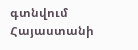գտնվում Հայաստանի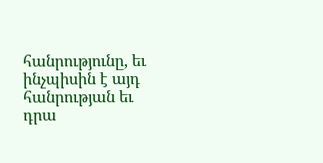հանրությունը, եւ ինչպիսին է այդ հանրության եւ դրա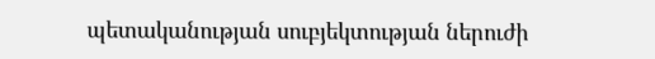պետականության սուբյեկտության ներուժի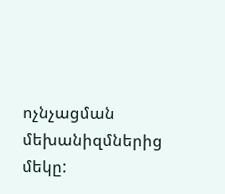ոչնչացման մեխանիզմներից մեկը: